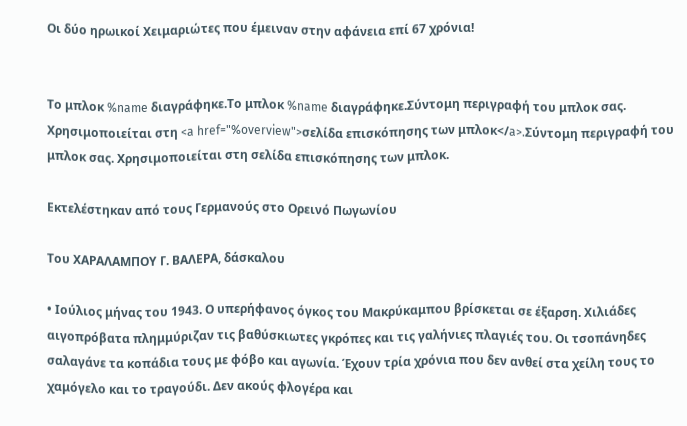Οι δύο ηρωικοί Χειμαριώτες που έμειναν στην αφάνεια επί 67 χρόνια!


Το μπλοκ %name διαγράφηκε.Το μπλοκ %name διαγράφηκε.Σύντομη περιγραφή του μπλοκ σας. Χρησιμοποιείται στη <a href="%overview">σελίδα επισκόπησης των μπλοκ</a>.Σύντομη περιγραφή του μπλοκ σας. Χρησιμοποιείται στη σελίδα επισκόπησης των μπλοκ.

Εκτελέστηκαν από τους Γερμανούς στο Ορεινό Πωγωνίου

Του ΧΑΡΑΛΑΜΠΟΥ Γ. ΒΑΛΕΡΑ, δάσκαλου

• Ιούλιος μήνας του 1943. Ο υπερήφανος όγκος του Μακρύκαμπου βρίσκεται σε έξαρση. Χιλιάδες αιγοπρόβατα πλημμύριζαν τις βαθύσκιωτες γκρόπες και τις γαλήνιες πλαγιές του. Οι τσοπάνηδες σαλαγάνε τα κοπάδια τους με φόβο και αγωνία. Έχουν τρία χρόνια που δεν ανθεί στα χείλη τους το χαμόγελο και το τραγούδι. Δεν ακούς φλογέρα και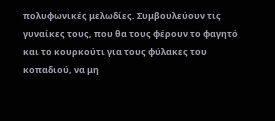πολυφωνικές μελωδίες. Συμβουλεύουν τις γυναίκες τους, που θα τους φέρουν το φαγητό και το κουρκούτι για τους φύλακες του κοπαδιού, να μη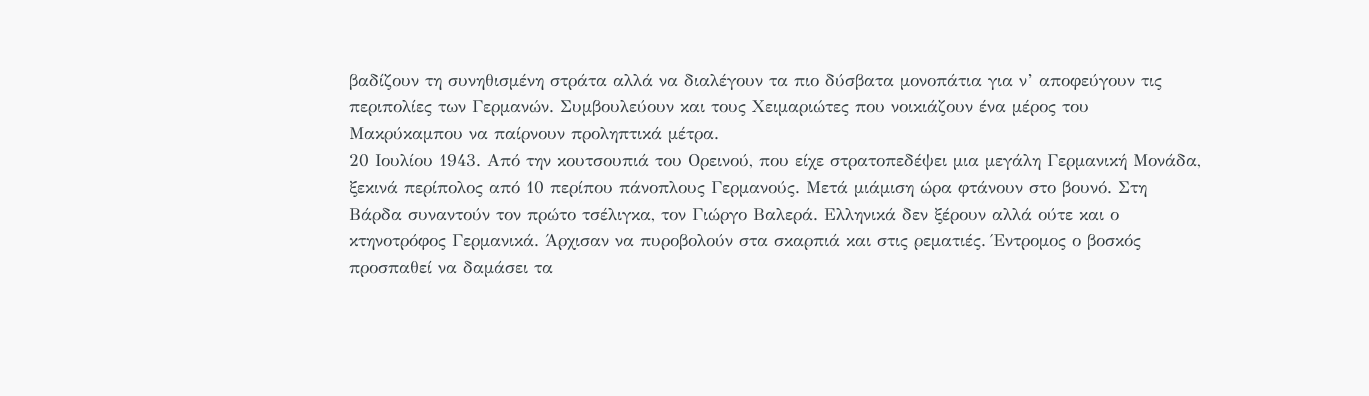βαδίζουν τη συνηθισμένη στράτα αλλά να διαλέγουν τα πιο δύσβατα μονοπάτια για ν’ αποφεύγουν τις περιπολίες των Γερμανών. Συμβουλεύουν και τους Χειμαριώτες που νοικιάζουν ένα μέρος του Μακρύκαμπου να παίρνουν προληπτικά μέτρα.
20 Ιουλίου 1943. Από την κουτσουπιά του Ορεινού, που είχε στρατοπεδέψει μια μεγάλη Γερμανική Μονάδα, ξεκινά περίπολος από 10 περίπου πάνοπλους Γερμανούς. Μετά μιάμιση ώρα φτάνουν στο βουνό. Στη Βάρδα συναντούν τον πρώτο τσέλιγκα, τον Γιώργο Βαλερά. Ελληνικά δεν ξέρουν αλλά ούτε και ο κτηνοτρόφος Γερμανικά. Άρχισαν να πυροβολούν στα σκαρπιά και στις ρεματιές. Έντρομος ο βοσκός προσπαθεί να δαμάσει τα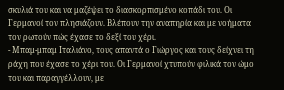σκυλιά του και να μαζέψει το διασκορπισμένο κοπάδι του. Οι Γερμανοί τον πλησιάζουν. Βλέπουν την αναπηρία και με νοήματα τον ρωτούν πώς έχασε το δεξί του χέρι.
- Μπαμ-μπαμ Ιταλιάνο, τους απαντά ο Γιώργος και τους δείχνει τη ράχη που έχασε το χέρι του. Οι Γερμανοί χτυπούν φιλικά τον ώμο του και παραγγέλλουν, με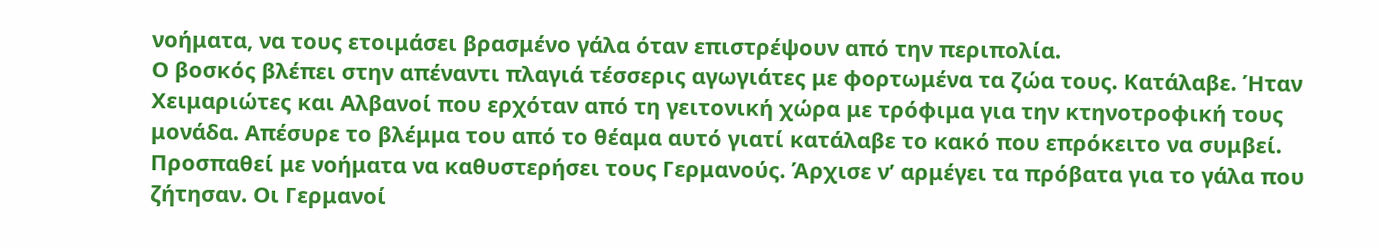νοήματα, να τους ετοιμάσει βρασμένο γάλα όταν επιστρέψουν από την περιπολία.
Ο βοσκός βλέπει στην απέναντι πλαγιά τέσσερις αγωγιάτες με φορτωμένα τα ζώα τους. Κατάλαβε. Ήταν Χειμαριώτες και Αλβανοί που ερχόταν από τη γειτονική χώρα με τρόφιμα για την κτηνοτροφική τους μονάδα. Απέσυρε το βλέμμα του από το θέαμα αυτό γιατί κατάλαβε το κακό που επρόκειτο να συμβεί.
Προσπαθεί με νοήματα να καθυστερήσει τους Γερμανούς. Άρχισε ν’ αρμέγει τα πρόβατα για το γάλα που ζήτησαν. Οι Γερμανοί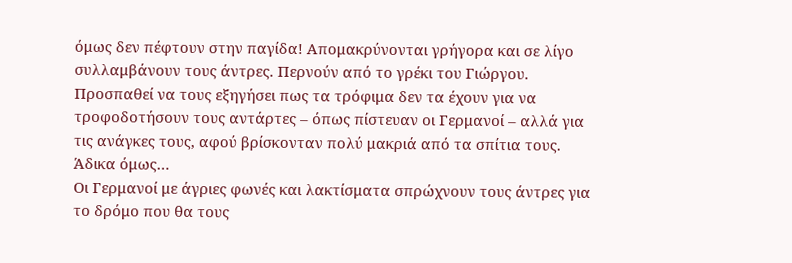όμως δεν πέφτουν στην παγίδα! Απομακρύνονται γρήγορα και σε λίγο συλλαμβάνουν τους άντρες. Περνούν από το γρέκι του Γιώργου. Προσπαθεί να τους εξηγήσει πως τα τρόφιμα δεν τα έχουν για να τροφοδοτήσουν τους αντάρτες – όπως πίστευαν οι Γερμανοί – αλλά για τις ανάγκες τους, αφού βρίσκονταν πολύ μακριά από τα σπίτια τους. Άδικα όμως…
Οι Γερμανοί με άγριες φωνές και λακτίσματα σπρώχνουν τους άντρες για το δρόμο που θα τους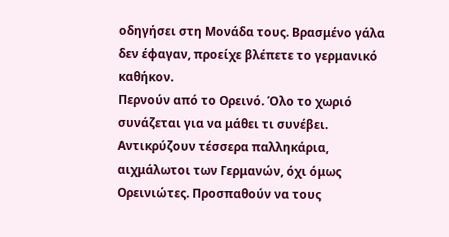οδηγήσει στη Μονάδα τους. Βρασμένο γάλα δεν έφαγαν, προείχε βλέπετε το γερμανικό καθήκον.
Περνούν από το Ορεινό. Όλο το χωριό συνάζεται για να μάθει τι συνέβει. Αντικρύζουν τέσσερα παλληκάρια, αιχμάλωτοι των Γερμανών, όχι όμως Ορεινιώτες. Προσπαθούν να τους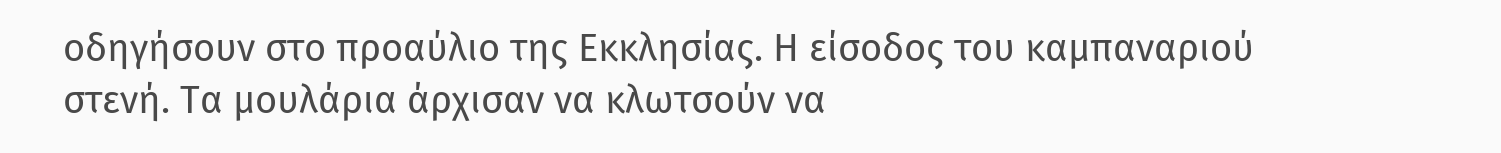οδηγήσουν στο προαύλιο της Εκκλησίας. Η είσοδος του καμπαναριού στενή. Τα μουλάρια άρχισαν να κλωτσούν να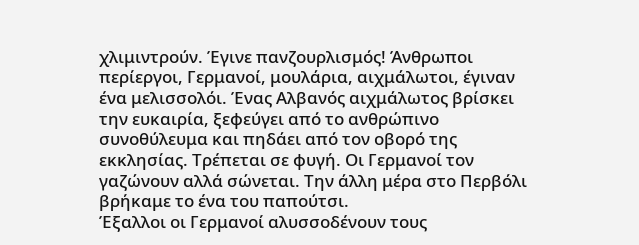χλιμιντρούν. Έγινε πανζουρλισμός! Άνθρωποι περίεργοι, Γερμανοί, μουλάρια, αιχμάλωτοι, έγιναν ένα μελισσολόι. Ένας Αλβανός αιχμάλωτος βρίσκει την ευκαιρία, ξεφεύγει από το ανθρώπινο συνοθύλευμα και πηδάει από τον οβορό της εκκλησίας. Τρέπεται σε φυγή. Οι Γερμανοί τον γαζώνουν αλλά σώνεται. Την άλλη μέρα στο Περβόλι βρήκαμε το ένα του παπούτσι.
Έξαλλοι οι Γερμανοί αλυσσοδένουν τους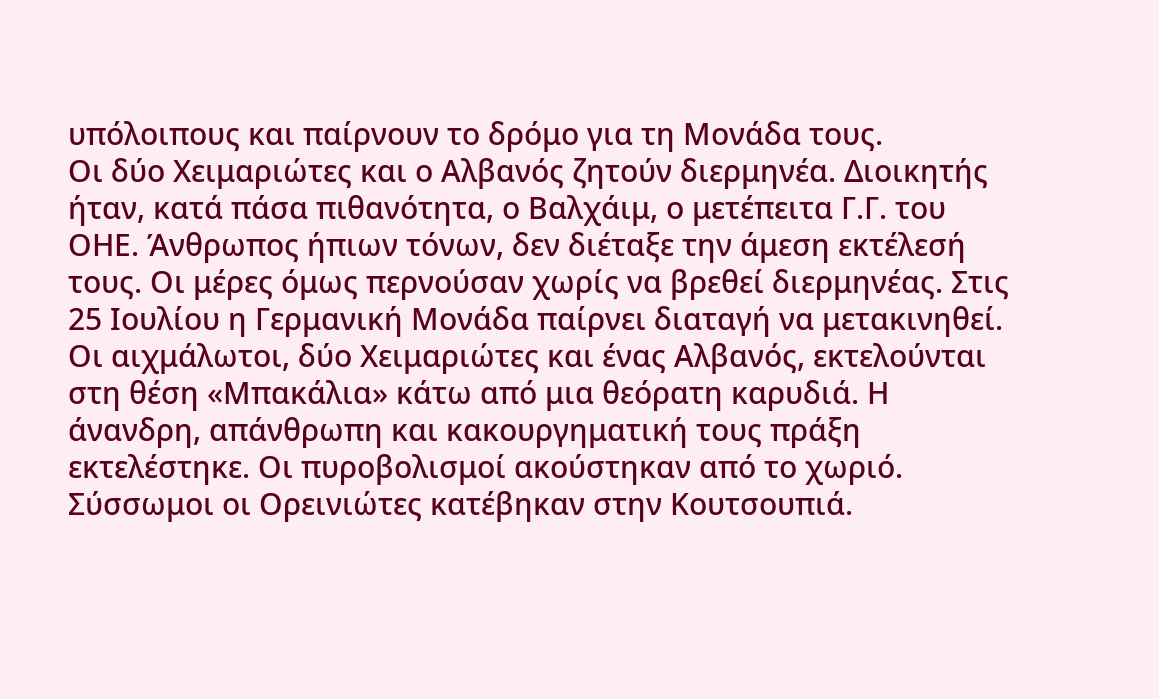υπόλοιπους και παίρνουν το δρόμο για τη Μονάδα τους.
Οι δύο Χειμαριώτες και ο Αλβανός ζητούν διερμηνέα. Διοικητής ήταν, κατά πάσα πιθανότητα, ο Βαλχάιμ, ο μετέπειτα Γ.Γ. του ΟΗΕ. Άνθρωπος ήπιων τόνων, δεν διέταξε την άμεση εκτέλεσή τους. Οι μέρες όμως περνούσαν χωρίς να βρεθεί διερμηνέας. Στις 25 Ιουλίου η Γερμανική Μονάδα παίρνει διαταγή να μετακινηθεί. Οι αιχμάλωτοι, δύο Χειμαριώτες και ένας Αλβανός, εκτελούνται στη θέση «Μπακάλια» κάτω από μια θεόρατη καρυδιά. Η άνανδρη, απάνθρωπη και κακουργηματική τους πράξη εκτελέστηκε. Οι πυροβολισμοί ακούστηκαν από το χωριό. Σύσσωμοι οι Ορεινιώτες κατέβηκαν στην Κουτσουπιά.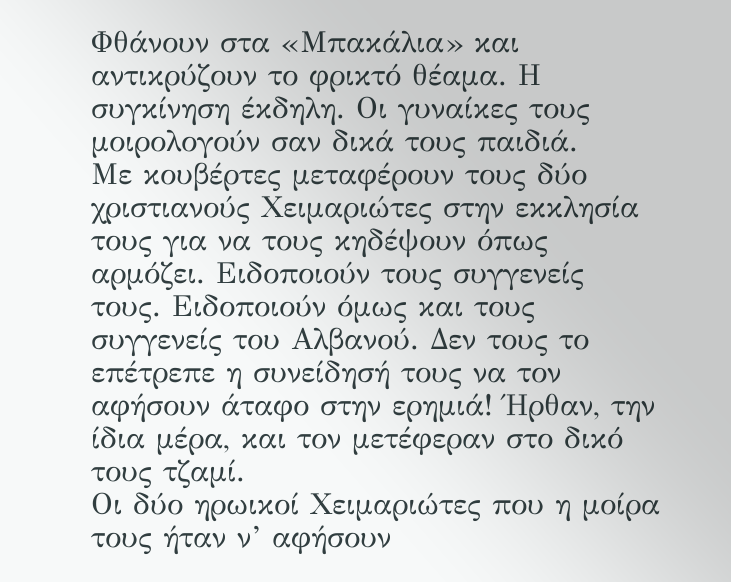Φθάνουν στα «Μπακάλια» και αντικρύζουν το φρικτό θέαμα. Η συγκίνηση έκδηλη. Οι γυναίκες τους μοιρολογούν σαν δικά τους παιδιά.
Με κουβέρτες μεταφέρουν τους δύο χριστιανούς Χειμαριώτες στην εκκλησία τους για να τους κηδέψουν όπως αρμόζει. Ειδοποιούν τους συγγενείς τους. Ειδοποιούν όμως και τους συγγενείς του Αλβανού. Δεν τους το επέτρεπε η συνείδησή τους να τον αφήσουν άταφο στην ερημιά! Ήρθαν, την ίδια μέρα, και τον μετέφεραν στο δικό τους τζαμί.
Οι δύο ηρωικοί Χειμαριώτες που η μοίρα τους ήταν ν’ αφήσουν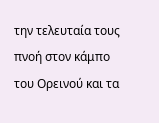την τελευταία τους πνοή στον κάμπο του Ορεινού και τα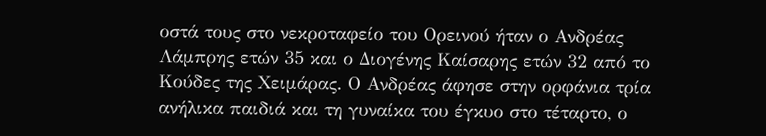οστά τους στο νεκροταφείο του Ορεινού ήταν ο Ανδρέας Λάμπρης ετών 35 και ο Διογένης Καίσαρης ετών 32 από το Κούδες της Χειμάρας. Ο Ανδρέας άφησε στην ορφάνια τρία ανήλικα παιδιά και τη γυναίκα του έγκυο στο τέταρτο, ο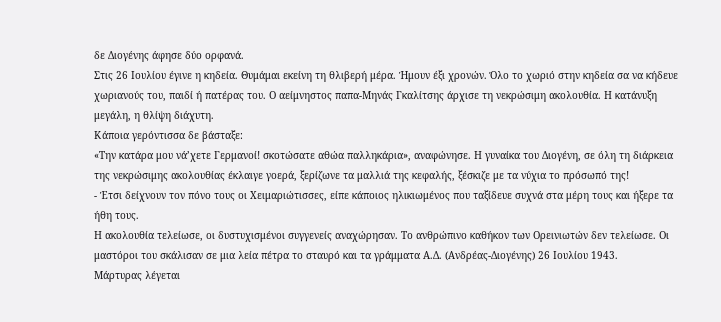δε Διογένης άφησε δύο ορφανά.
Στις 26 Ιουλίου έγινε η κηδεία. Θυμάμαι εκείνη τη θλιβερή μέρα. Ήμουν έξι χρονών. Όλο το χωριό στην κηδεία σα να κήδευε χωριανούς του, παιδί ή πατέρας του. Ο αείμνηστος παπα-Μηνάς Γκαλίτσης άρχισε τη νεκρώσιμη ακολουθία. Η κατάνυξη μεγάλη, η θλίψη διάχυτη.
Κάποια γερόντισσα δε βάσταξε:
«Την κατάρα μου νά’χετε Γερμανοί! σκοτώσατε αθώα παλληκάρια», αναφώνησε. Η γυναίκα του Διογένη, σε όλη τη διάρκεια της νεκρώσιμης ακολουθίας έκλαιγε γοερά, ξερίζωνε τα μαλλιά της κεφαλής, ξέσκιζε με τα νύχια το πρόσωπό της!
- Έτσι δείχνουν τον πόνο τους οι Χειμαριώτισσες, είπε κάποιος ηλικιωμένος που ταξίδευε συχνά στα μέρη τους και ήξερε τα ήθη τους.
Η ακολουθία τελείωσε, οι δυστυχισμένοι συγγενείς αναχώρησαν. Το ανθρώπινο καθήκον των Ορεινιωτών δεν τελείωσε. Οι μαστόροι του σκάλισαν σε μια λεία πέτρα το σταυρό και τα γράμματα Α.Δ. (Ανδρέας-Διογένης) 26 Ιουλίου 1943.
Μάρτυρας λέγεται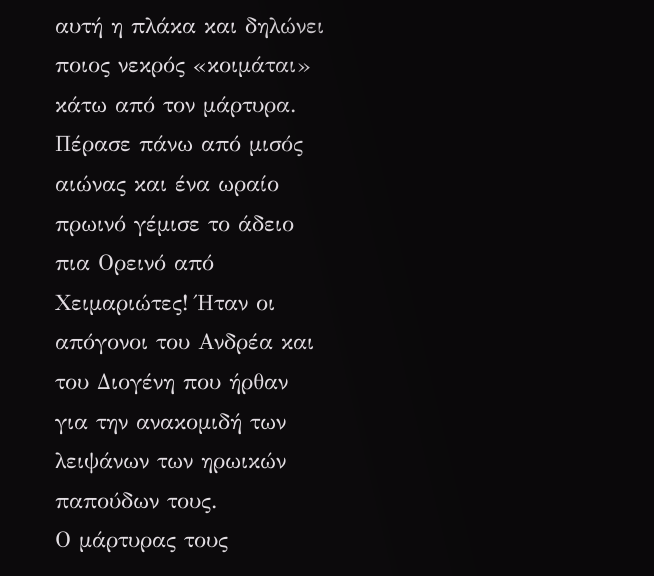αυτή η πλάκα και δηλώνει ποιος νεκρός «κοιμάται» κάτω από τον μάρτυρα.
Πέρασε πάνω από μισός αιώνας και ένα ωραίο πρωινό γέμισε το άδειο πια Ορεινό από Χειμαριώτες! Ήταν οι απόγονοι του Ανδρέα και του Διογένη που ήρθαν για την ανακομιδή των λειψάνων των ηρωικών παπούδων τους.
Ο μάρτυρας τους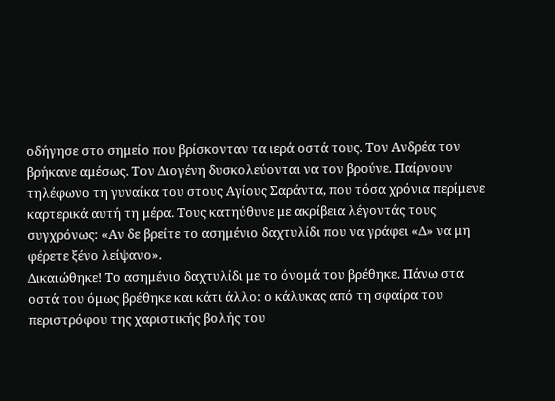οδήγησε στο σημείο που βρίσκονταν τα ιερά οστά τους. Τον Ανδρέα τον βρήκανε αμέσως. Τον Διογένη δυσκολεύονται να τον βρούνε. Παίρνουν τηλέφωνο τη γυναίκα του στους Αγίους Σαράντα, που τόσα χρόνια περίμενε καρτερικά αυτή τη μέρα. Τους κατηύθυνε με ακρίβεια λέγοντάς τους συγχρόνως: «Αν δε βρείτε το ασημένιο δαχτυλίδι που να γράφει «Δ» να μη φέρετε ξένο λείψανο».
Δικαιώθηκε! Το ασημένιο δαχτυλίδι με το όνομά του βρέθηκε. Πάνω στα οστά του όμως βρέθηκε και κάτι άλλο: ο κάλυκας από τη σφαίρα του περιστρόφου της χαριστικής βολής του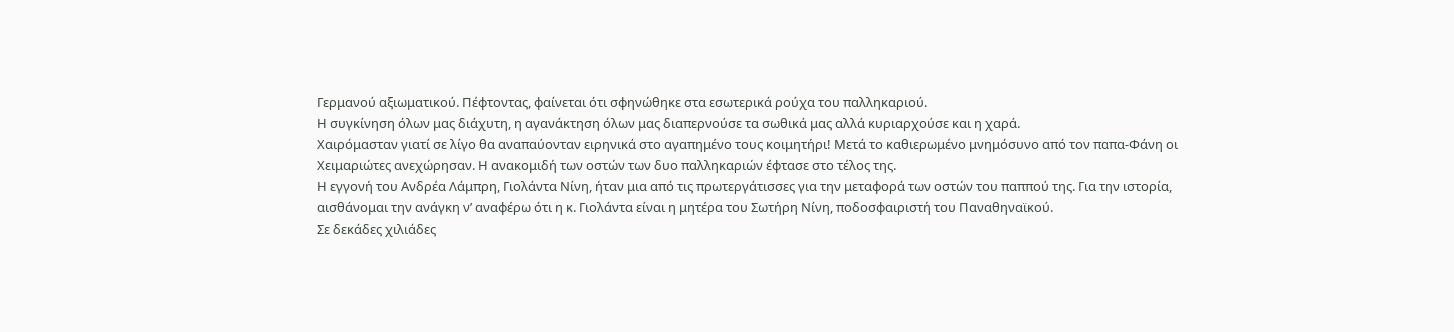Γερμανού αξιωματικού. Πέφτοντας, φαίνεται ότι σφηνώθηκε στα εσωτερικά ρούχα του παλληκαριού.
Η συγκίνηση όλων μας διάχυτη, η αγανάκτηση όλων μας διαπερνούσε τα σωθικά μας αλλά κυριαρχούσε και η χαρά.
Χαιρόμασταν γιατί σε λίγο θα αναπαύονταν ειρηνικά στο αγαπημένο τους κοιμητήρι! Μετά το καθιερωμένο μνημόσυνο από τον παπα-Φάνη οι Χειμαριώτες ανεχώρησαν. Η ανακομιδή των οστών των δυο παλληκαριών έφτασε στο τέλος της.
Η εγγονή του Ανδρέα Λάμπρη, Γιολάντα Νίνη, ήταν μια από τις πρωτεργάτισσες για την μεταφορά των οστών του παππού της. Για την ιστορία, αισθάνομαι την ανάγκη ν’ αναφέρω ότι η κ. Γιολάντα είναι η μητέρα του Σωτήρη Νίνη, ποδοσφαιριστή του Παναθηναϊκού.
Σε δεκάδες χιλιάδες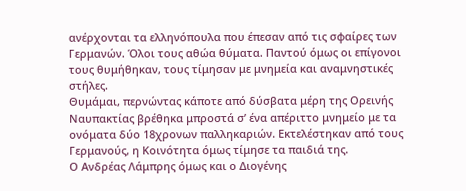ανέρχονται τα ελληνόπουλα που έπεσαν από τις σφαίρες των Γερμανών. Όλοι τους αθώα θύματα. Παντού όμως οι επίγονοι τους θυμήθηκαν, τους τίμησαν με μνημεία και αναμνηστικές στήλες.
Θυμάμαι, περνώντας κάποτε από δύσβατα μέρη της Ορεινής Ναυπακτίας βρέθηκα μπροστά σ’ ένα απέριττο μνημείο με τα ονόματα δύο 18χρονων παλληκαριών. Εκτελέστηκαν από τους Γερμανούς, η Κοινότητα όμως τίμησε τα παιδιά της.
Ο Ανδρέας Λάμπρης όμως και ο Διογένης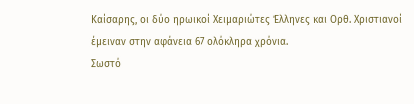Καίσαρης, οι δύο ηρωικοί Χειμαριώτες Έλληνες και Ορθ. Χριστιανοί έμειναν στην αφάνεια 67 ολόκληρα χρόνια.
Σωστό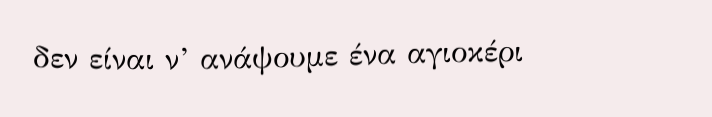δεν είναι ν’ ανάψουμε ένα αγιοκέρι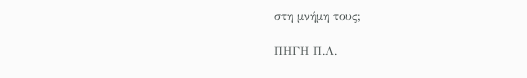στη μνήμη τους;

ΠΗΓΗ Π.Λ.